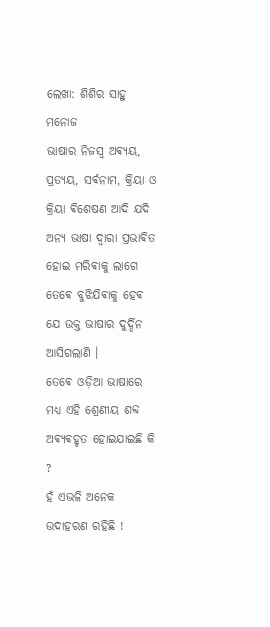ଲେଖା: ଶିଶିର ସାହୁ ମନୋଜ
ଭାଷାର ନିଜସ୍ଵ ଅଵ୍ଯୟ, ପ୍ରତ୍ୟୟ, ସର୍ଵନାମ, କ୍ରିୟା ଓ କ୍ରିୟା ଵିଶେଷଣ ଆଦି ଯଦି ଅନ୍ଯ ଭାଷା ଦ୍ଵାରା ପ୍ରଭାଵିତ ହୋଇ ମରିଵାକୁ ଲାଗେ ତେଵେ ବୁଝିଯିଵାକୁ ହେଵ ଯେ ଉକ୍ତ ଭାଷାର ଦୁର୍ଦ୍ଦିନ ଆସିଗଲାଣି ।
ତେଵେ ଓଡ଼ିଆ ଭାଷାରେ ମଧ୍ୟ ଏହି ଶ୍ରେଣୀୟ ଶବ୍ଦ ଅଵ୍ଯଵହୃତ ହୋଇଯାଇଛି କି ?
ହଁ ଏଭଳି ଅନେକ ଉଦାହରଣ ରହିଛି !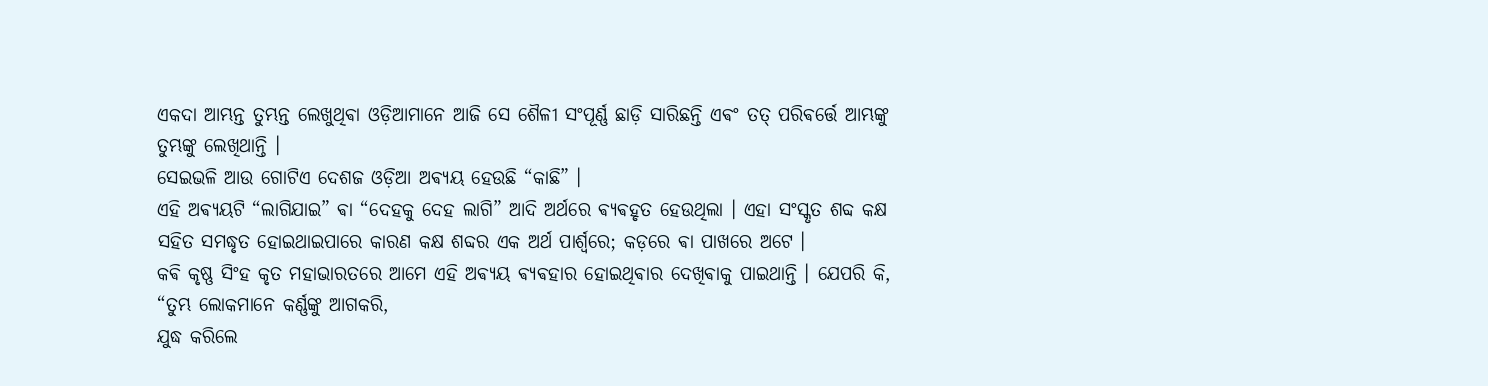ଏକଦା ଆମ୍ଭନ୍ତ ତୁମ୍ଭନ୍ତ ଲେଖୁଥିଵା ଓଡ଼ିଆମାନେ ଆଜି ସେ ଶୈଳୀ ସଂପୂର୍ଣ୍ଣ ଛାଡ଼ି ସାରିଛନ୍ତି ଏଵଂ ତତ୍ ପରିଵର୍ତ୍ତେ ଆମ୍ଭଙ୍କୁ ତୁମ୍ଭଙ୍କୁ ଲେଖିଥାନ୍ତି ।
ସେଇଭଳି ଆଉ ଗୋଟିଏ ଦେଶଜ ଓଡ଼ିଆ ଅଵ୍ୟୟ ହେଉଛି “କାଛି” ।
ଏହି ଅଵ୍ଯୟଟି “ଲାଗିଯାଇ” ଵା “ଦେହକୁ ଦେହ ଲାଗି” ଆଦି ଅର୍ଥରେ ଵ୍ଯଵହୃତ ହେଉଥିଲା । ଏହା ସଂସ୍କୃତ ଶବ୍ଦ କକ୍ଷ ସହିତ ସମଦ୍ଧୃତ ହୋଇଥାଇପାରେ କାରଣ କକ୍ଷ ଶବ୍ଦର ଏକ ଅର୍ଥ ପାର୍ଶ୍ଵରେ; କଡ଼ରେ ଵା ପାଖରେ ଅଟେ ।
କଵି କୃଷ୍ଣ ସିଂହ କୃତ ମହାଭାରତରେ ଆମେ ଏହି ଅଵ୍ଯୟ ଵ୍ଯଵହାର ହୋଇଥିଵାର ଦେଖିଵାକୁ ପାଇଥାନ୍ତି । ଯେପରି କି,
“ତୁମ୍ଭ ଲୋକମାନେ କର୍ଣ୍ଣଙ୍କୁ ଆଗକରି,
ଯୁଦ୍ଧ କରିଲେ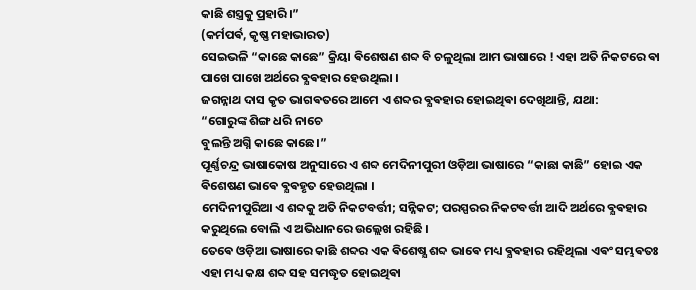କାଛି ଶସ୍ତ୍ରକୁ ପ୍ରହାରି।”
(କର୍ମପର୍ଵ, କୃଷ୍ଣ ମହାଭାରତ)
ସେଇଭଳି “କାଛେ କାଛେ” କ୍ରିୟା ଵିଶେଷଣ ଶବ୍ଦ ବି ଚଳୁଥିଲା ଆମ ଭାଷାରେ ! ଏହା ଅତି ନିକଟରେ ଵା ପାଖେ ପାଖେ ଅର୍ଥରେ ଵ୍ଯଵହାର ହେଉଥିଲା ।
ଜଗନ୍ନାଥ ଦାସ କୃତ ଭାଗଵତରେ ଆମେ ଏ ଶବ୍ଦର ଵ୍ଯଵହାର ହୋଇଥିଵା ଦେଖିଥାନ୍ତି, ଯଥା:
“ଗୋରୁଙ୍କ ଶିଙ୍ଗ ଧରି ନାଚେ
ବୁଲନ୍ତି ଅଗ୍ନି କାଛେ କାଛେ।”
ପୂର୍ଣ୍ଣଚନ୍ଦ୍ର ଭାଷାକୋଷ ଅନୁସାରେ ଏ ଶବ୍ଦ ମେଦିନୀପୁରୀ ଓଡ଼ିଆ ଭାଷାରେ “କାଛା କାଛି” ହୋଇ ଏକ ଵିଶେଷଣ ଭାଵେ ଵ୍ଯଵହୃତ ହେଉଥିଲା ।
ମେଦିନୀପୁରିଆ ଏ ଶବ୍ଦକୁ ଅତି ନିକଟବର୍ତ୍ତୀ; ସନ୍ନିକଟ; ପରସ୍ପରର ନିକଟବର୍ତ୍ତୀ ଆଦି ଅର୍ଥରେ ଵ୍ଯଵହାର କରୁଥିଲେ ବୋଲି ଏ ଅଭିଧାନରେ ଉଲ୍ଲେଖ ରହିଛି ।
ତେଵେ ଓଡ଼ିଆ ଭାଷାରେ କାଛି ଶବ୍ଦର ଏକ ଵିଶେଷ୍ଯ ଶବ୍ଦ ଭାଵେ ମଧ୍ୟ ଵ୍ଯଵହାର ରହିଥିଲା ଏଵଂ ସମ୍ଭଵତଃ ଏହା ମଧ୍ୟ କକ୍ଷ ଶବ୍ଦ ସହ ସମଦ୍ଧୃତ ହୋଇଥିଵା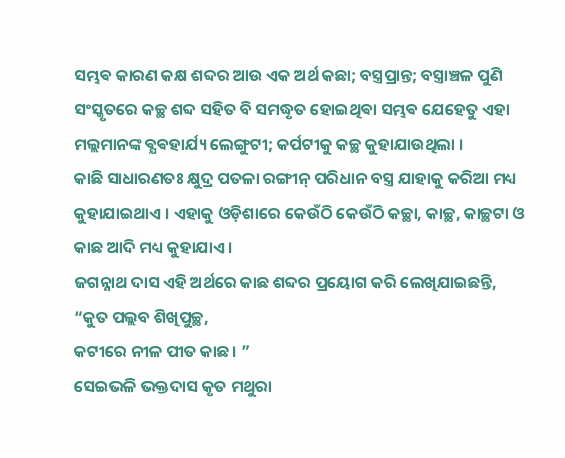ସମ୍ଭଵ କାରଣ କକ୍ଷ ଶବ୍ଦର ଆଉ ଏକ ଅର୍ଥ କଛା; ବସ୍ତ୍ରପ୍ରାନ୍ତ; ବସ୍ତ୍ରାଞ୍ଚଳ ପୁଣି ସଂସ୍କୃତରେ କଚ୍ଛ ଶବ୍ଦ ସହିତ ବି ସମଦ୍ଧୃତ ହୋଇଥିଵା ସମ୍ଭଵ ଯେହେତୁ ଏହା ମଲ୍ଲମାନଙ୍କ ଵ୍ଯଵହାର୍ଯ୍ୟ ଲେଙ୍ଗୁଟୀ; କର୍ପଟୀକୁ କଚ୍ଛ କୁହାଯାଉଥିଲା ।
କାଛି ସାଧାରଣତଃ କ୍ଷୁଦ୍ର ପତଳା ରଙ୍ଗୀନ୍ ପରିଧାନ ବସ୍ତ୍ର ଯାହାକୁ କରିଆ ମଧ୍ୟ କୁହାଯାଇଥାଏ । ଏହାକୁ ଓଡ଼ିଶାରେ କେଉଁଠି କେଉଁଠି କଚ୍ଛା, କାଚ୍ଛ, କାଚ୍ଛଟା ଓ କାଛ ଆଦି ମଧ୍ୟ କୁହାଯାଏ ।
ଜଗନ୍ନାଥ ଦାସ ଏହି ଅର୍ଥରେ କାଛ ଶବ୍ଦର ପ୍ରୟୋଗ କରି ଲେଖିଯାଇଛନ୍ତି,
“କୁତ ପଲ୍ଲବ ଶିଖିପୁଚ୍ଛ,
କଟୀରେ ନୀଳ ପୀତ କାଛ। ”
ସେଇଭଳି ଭକ୍ତଦାସ କୃତ ମଥୁରା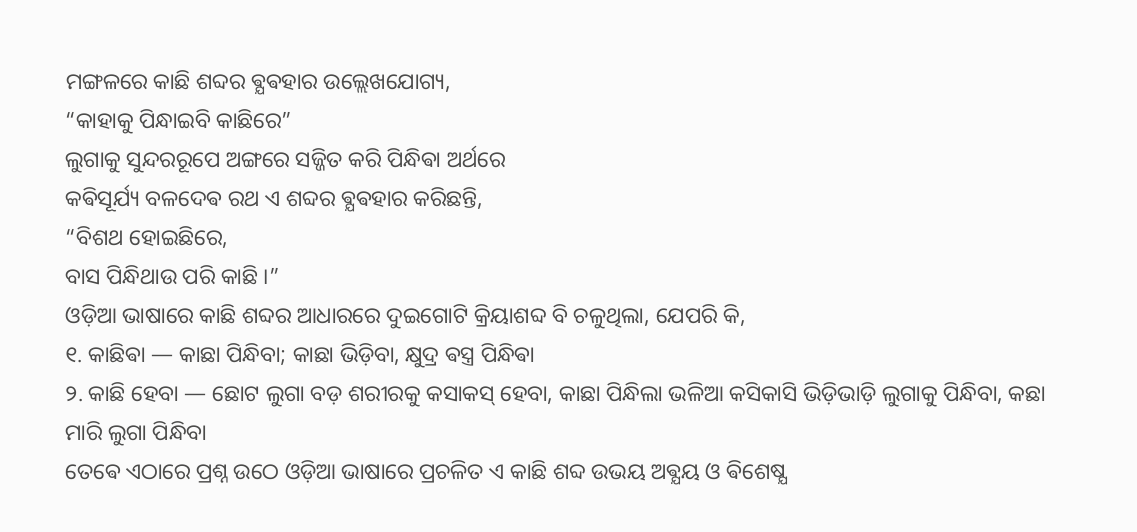ମଙ୍ଗଳରେ କାଛି ଶବ୍ଦର ଵ୍ଯଵହାର ଉଲ୍ଲେଖଯୋଗ୍ୟ,
“କାହାକୁ ପିନ୍ଧାଇବି କାଛିରେ”
ଲୁଗାକୁ ସୁନ୍ଦରରୂପେ ଅଙ୍ଗରେ ସଜ୍ଜିତ କରି ପିନ୍ଧିଵା ଅର୍ଥରେ
କଵିସୂର୍ଯ୍ୟ ବଳଦେଵ ରଥ ଏ ଶବ୍ଦର ଵ୍ଯଵହାର କରିଛନ୍ତି,
“ବିଶଥ ହୋଇଛିରେ,
ବାସ ପିନ୍ଧିଥାଉ ପରି କାଛି ।”
ଓଡ଼ିଆ ଭାଷାରେ କାଛି ଶବ୍ଦର ଆଧାରରେ ଦୁଇଗୋଟି କ୍ରିୟାଶବ୍ଦ ବି ଚଳୁଥିଲା, ଯେପରି କି,
୧. କାଛିଵା — କାଛା ପିନ୍ଧିବା; କାଛା ଭିଡ଼ିବା, କ୍ଷୁଦ୍ର ଵସ୍ତ୍ର ପିନ୍ଧିଵା
୨. କାଛି ହେବା — ଛୋଟ ଲୁଗା ବଡ଼ ଶରୀରକୁ କସାକସ୍ ହେବା, କାଛା ପିନ୍ଧିଲା ଭଳିଆ କସିକାସି ଭିଡ଼ିଭାଡ଼ି ଲୁଗାକୁ ପିନ୍ଧିବା, କଛା ମାରି ଲୁଗା ପିନ୍ଧିବା
ତେଵେ ଏଠାରେ ପ୍ରଶ୍ନ ଉଠେ ଓଡ଼ିଆ ଭାଷାରେ ପ୍ରଚଳିତ ଏ କାଛି ଶବ୍ଦ ଉଭୟ ଅଵ୍ଯୟ ଓ ଵିଶେଷ୍ଯ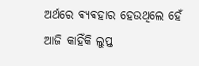ଅର୍ଥରେ ଵ୍ଯଵହାର ହେଉଥିଲେ ହେଁ ଆଜି କାହିଁକି ଲୁପ୍ତ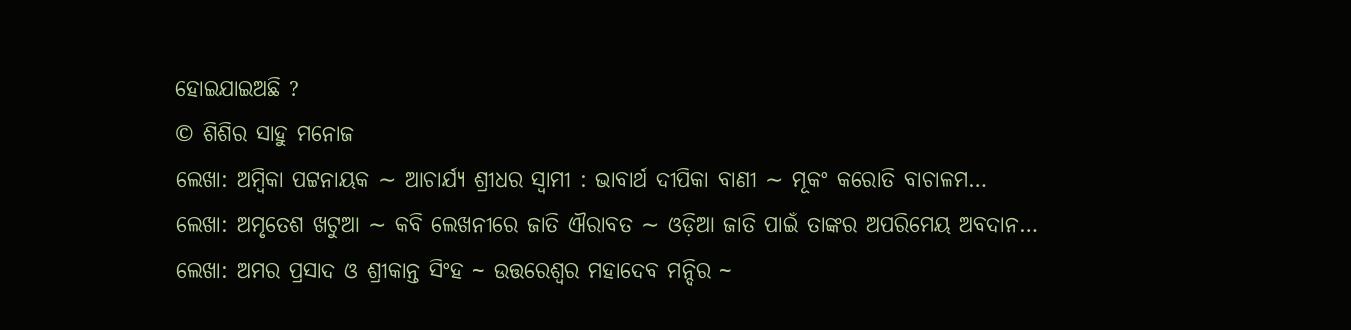ହୋଇଯାଇଅଛି ?
© ଶିଶିର ସାହୁ ମନୋଜ
ଲେଖା: ଅମ୍ବିକା ପଟ୍ଟନାୟକ ∼ ଆଚାର୍ଯ୍ୟ ଶ୍ରୀଧର ସ୍ୱାମୀ : ଭାବାର୍ଥ ଦୀପିକା ବାଣୀ ∼ ମୂକଂ କରୋତି ବାଚାଳମ…
ଲେଖା: ଅମୃତେଶ ଖଟୁଆ ∼ କବି ଲେଖନୀରେ ଜାତି ଐରାବତ ∼ ଓଡ଼ିଆ ଜାତି ପାଇଁ ତାଙ୍କର ଅପରିମେୟ ଅବଦାନ…
ଲେଖା: ଅମର ପ୍ରସାଦ ଓ ଶ୍ରୀକାନ୍ତ ସିଂହ ~ ଉତ୍ତରେଶ୍ଵର ମହାଦେବ ମନ୍ଦିର ~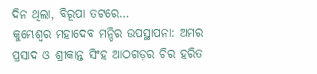ଦିନ ଥିଲା, ବିରୂପା ତଟରେ…
କୁମ୍ଭେଶ୍ୱର ମହାଦେବ ମନ୍ଦିର ଉପସ୍ଥାପନା: ଅମର ପ୍ରସାଦ ଓ ଶ୍ରୀକାନ୍ତ ସିଂହ ଆଠଗଡ଼ର ଚିର ହରିତ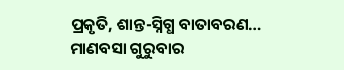ପ୍ରକୃତି, ଶାନ୍ତ-ସ୍ନିଗ୍ଧ ବାତାବରଣ…
ମାଣବସା ଗୁରୁବାର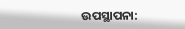ଉପସ୍ଥାପନା: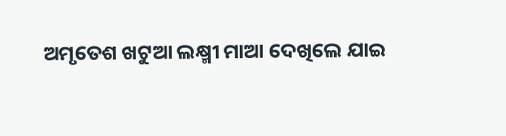ଅମୃତେଶ ଖଟୁଆ ଲକ୍ଷ୍ମୀ ମାଆ ଦେଖିଲେ ଯାଇ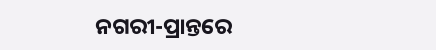ନଗରୀ-ପ୍ରାନ୍ତରେ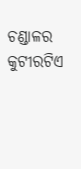ଚଣ୍ଡାଳର କୁଟୀରଟିଏ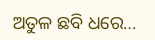ଅତୁଳ ଛବି ଧରେ…